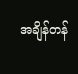အချိန်တန်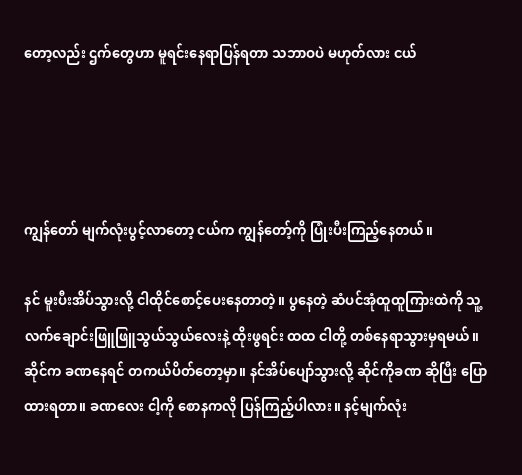တော့လည်း ဌက်တွေဟာ မူရင်းနေရာပြန်ရတာ သဘာဝပဲ မဟုတ်လား ငယ်




ကျွန်တော် မျက်လုံးပွင့်လာတော့ ငယ်က ကျွန်တော့်ကို ပြုံးပီးကြည့်နေတယ်။

နင် မူးပီးအိပ်သွားလို့ ငါထိုင်စောင့်ပေးနေတာတဲ့။ ပွနေတဲ့ ဆံပင်အုံထူထူကြားထဲကို သူ့လက်‌ချောင်းဖြူဖြူသွယ်သွယ်လေးနဲ့ ထိုးဖွရင်း ထထ ငါတို့ တစ်နေရာသွားမှရမယ်။ ဆိုင်က ခဏနေရင် တကယ်ပိတ်တော့မှာ။ နင်အိပ်ပျော်သွားလို့ ဆိုင်ကိုခဏ ဆိုပြီး ပြောထားရတာ။ ခဏလေး ငါ့ကို စောနကလို ပြန်ကြည့်ပါလား။ နင့်မျက်လုံး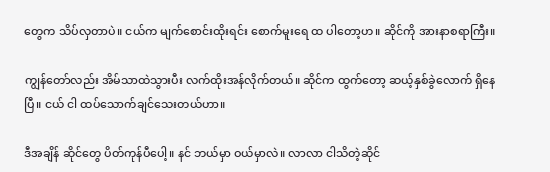တွေက သိပ်လှတာပဲ။ ငယ်က မျက်စောင်းထိုးရင်း စောက်မူးရေ ထ ပါတော့ဟ။ ဆိုင်ကို အားနာစရာကြီး။

ကျွန်တော်လည်း အိမ်သာထဲသွားပီး လက်ထိုးအန်လိုက်တယ်။ ဆိုင်က ထွက်တော့ ဆယ့်နှစ်ခွဲလောက် ရှိနေပြီ။ ငယ် ငါ ထပ်သောက်ချင်သေးတယ်ဟာ။

ဒီအချိန် ဆိုင်တွေ ပိတ်ကုန်ပီပေါ့။ နင် ဘယ်မှာ ဝယ်မှာလဲ။ လာလာ ငါသိတဲ့ဆိုင်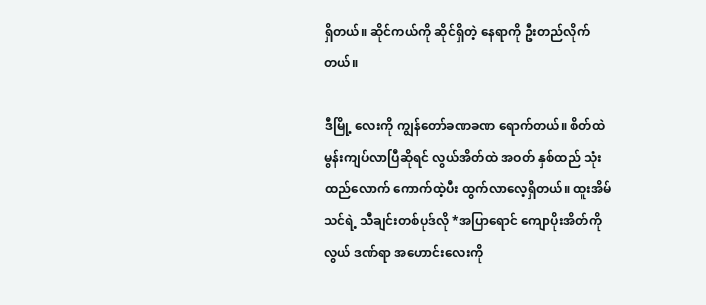ရှိတယ်။ ဆိုင်ကယ်ကို ဆိုင်ရှိတဲ့ နေရာကို ဦးတည်လိုက်တယ်။

ဒီမြို့‌ လေးကို ကျွန်တော်ခဏခဏ ရောက်တယ်။ စိတ်ထဲ မွန်းကျပ်လာပြီဆိုရင် လွယ်အိတ်ထဲ အဝတ် နှစ်ထည် သုံးထည်လောက် ကောက်ထဲ့ပီး ထွက်လာ‌လေ့ရှိတယ်။ ထူးအိမ်သင်ရဲ့ သီချင်းတစ်ပုဒ်လို *အပြာရောင် ကျောပိုးအိတ်ကို လွယ် ဒဏ်ရာ အဟောင်းလေးကို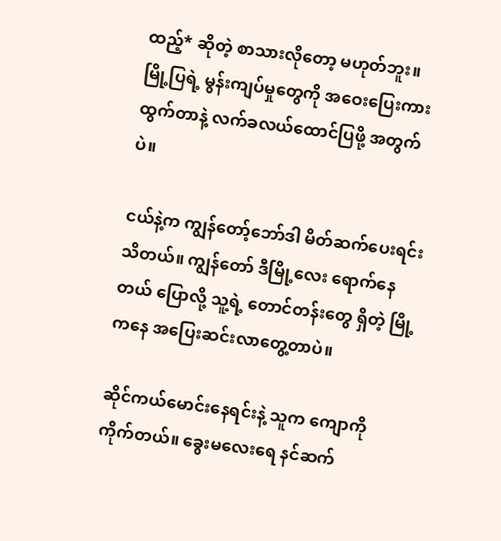ထည့်* ဆိုတဲ့ စာသားလိုတော့ မဟုတ်ဘူး။ မြို့ပြရဲ့ မွန်းကျပ်မှုတွေကို အဝေးပြေးကားထွက်တာနဲ့ လက်ခလယ်ထောင်ပြဖို့ အတွက်ပဲ။

ငယ်နဲ့က ကျွန်တော့်ဘော်ဒါ မိတ်ဆက်ပေးရင်းသိတယ်။ ကျွန်တော် ဒီမြို့လေး ရောက်နေတယ် ပြောလို့ သူ့ရဲ့ တောင်တန်းတွေ ရှိတဲ့ မြို့ကနေ အပြေးဆင်းလာတွေ့တာပဲ။

ဆိုင်ကယ်မောင်းနေရင်းနဲ့ သူက ကျောကို ကိုက်တယ်။ ခွေးမလေးရေ နင်ဆက်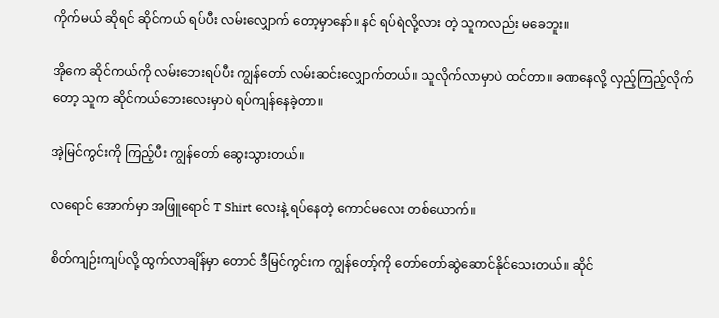ကိုက်မယ် ဆိုရင် ဆိုင်ကယ် ရပ်ပီး လမ်းလျှောက် တော့မှာနော်။ နင် ရပ်ရဲလို့လား တဲ့ သူကလည်း မခေဘူး။

အိုကေ ဆိုင်ကယ်ကို လမ်းဘေးရပ်ပီး ကျွန်တော် လမ်းဆင်းလျှောက်တယ်။ သူလိုက်လာမှာပဲ ထင်တာ။ ခဏနေလို့ လှည့်ကြည့်လိုက်တော့ သူက ဆိုင်ကယ်ဘေးလေးမှာပဲ ရပ်ကျန်နေခဲ့တာ။

အဲ့မြင်ကွင်းကို ကြည့်ပီး ကျွန်တော် ဆွေးသွားတယ်။

လရောင် အောက်မှာ အဖြူရောင် T Shirt လေးနဲ့ ရပ်နေတဲ့ ကောင်မလေး တစ်ယောက်။

စိတ်ကျဉ်းကျပ်လို့ ထွက်လာချိန်မှာ တောင် ဒီမြင်ကွင်းက ကျွန်တော့်ကို တော်တော်ဆွဲဆောင်နိုင်သေးတယ်။ ဆိုင်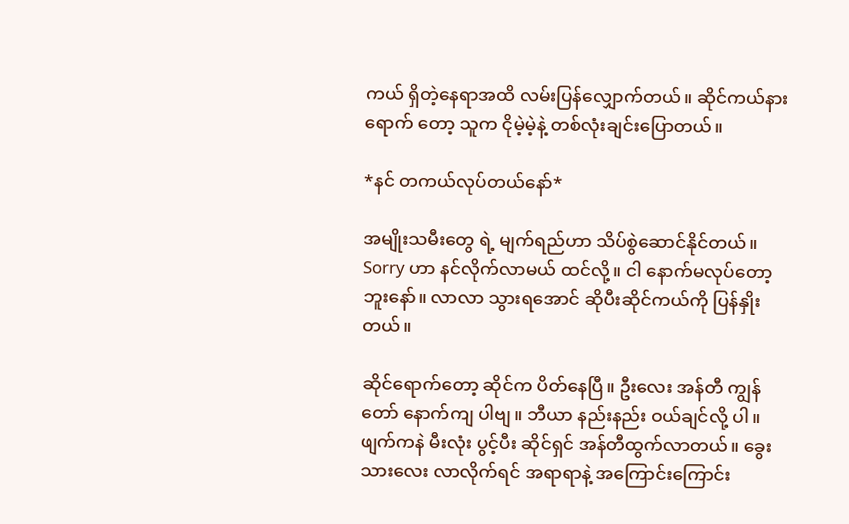ကယ် ရှိတဲ့နေရာအထိ လမ်း‌ပြန်လျှောက်တယ်။ ဆိုင်ကယ်နားရောက် တော့ သူက ငိုမဲ့မဲ့နဲ့ တစ်လုံးချင်းပြောတယ်။

*နင် တကယ်လုပ်တယ်နော်*

အမျိုးသမီးတွေ ရဲ့ မျက်ရည်ဟာ သိပ်စွဲဆောင်နိုင်တယ်။ Sorry ဟာ နင်လိုက်လာမယ် ထင်လို့။ ငါ နောက်မလုပ်တော့ဘူးနော်။ လာလာ သွားရအောင် ဆိုပီးဆိုင်ကယ်ကို ပြန်နှိုးတယ်။

ဆိုင်ရောက်တော့ ဆိုင်က ပိတ်နေပြီ။ ဦးလေး အန်တီ ကျွန်တော် နောက်ကျ ပါဗျ။ ဘီယာ နည်းနည်း ဝယ်ချင်လို့ ပါ။ ဖျက်ကနဲ မီးလုံး ပွင့်ပီး ဆိုင်ရှင် အန်တီထွက်လာတယ်။ ခွေးသားလေး လာလိုက်ရင် အရာရာနဲ့ အကြောင်းကြောင်း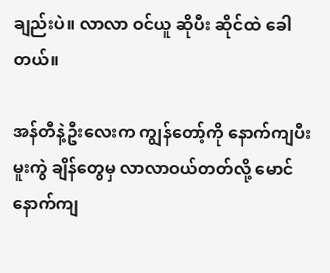ချည်းပဲ။ လာလာ ဝင်ယူ ဆိုပီး ဆိုင်ထဲ ခေါတယ်။

အန်တီနဲ့ဦးလေးက ကျွန်တော့်ကို နောက်ကျပီး မူးကွဲ ချိန်တွေမှ လာလာဝယ်တတ်လို့ မောင်နောက်ကျ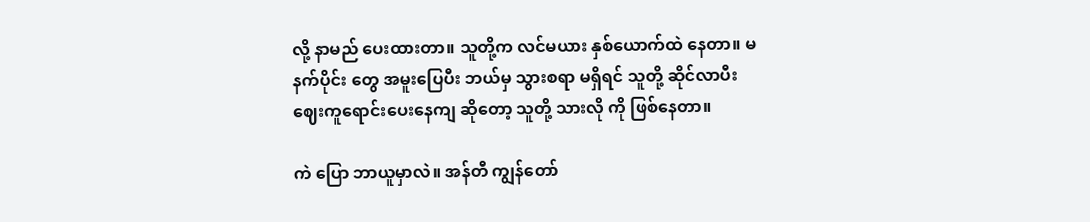လို့ နာမည် ပေးထားတာ။ သူတို့က လင်မယား နှစ်ယောက်ထဲ နေတာ။ မနက်ပိုင်း တွေ အမူးပြေပီး ဘယ်မှ သွားစရာ မရှိရင် သူတို့ ဆိုင်လာပီး ဈေးကူရောင်းပေးနေကျ ဆိုတော့ သူတို့ သားလို ကို ဖြစ်နေတာ။

ကဲ ပြော ဘာယူမှာလဲ။ အန်တီ ကျွန်တော်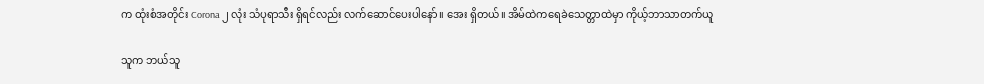က ထုံးစံအတိုင်း Corona ၂ လုံး သံပုရာသီး ရှိရင်လည်း လက်ဆောင်ပေးပါနော်။ အေး ရှိတယ်။ အိမ်ထဲကရေခဲသေတ္တာထဲမှာ ကိုယ့်ဘာသာတက်ယူ

သူက ဘယ်သူ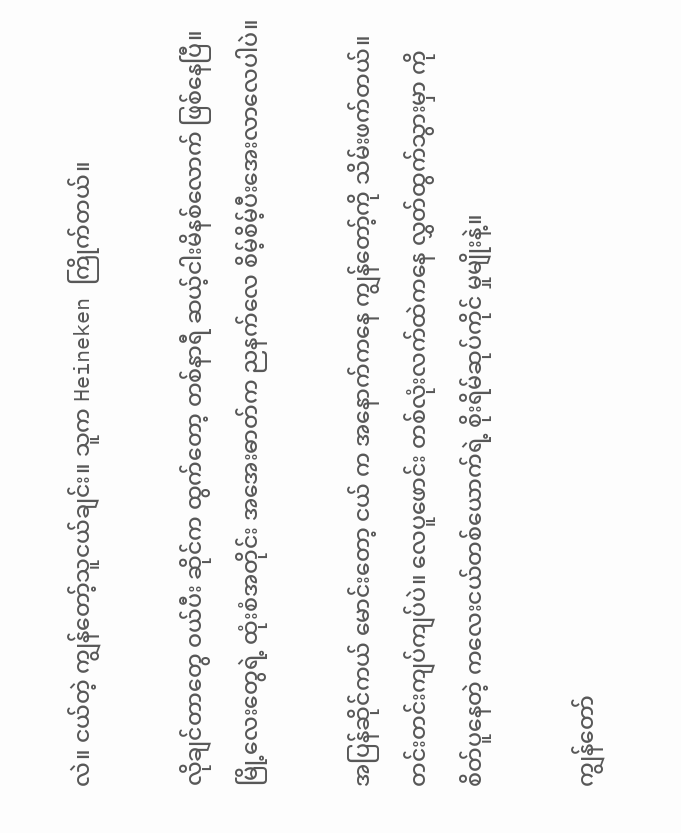လဲ။ ငယ်တဲ့ ကျွန်တော့်သူငယ်ချင်း။ သူက Heineken ကြိုက်တယ်။

လိုချင်တာတွေ ဝယ်ပီး ဆိုင်က ထွက်တော့ တစ်နာရီ ဆယ့်ငါးမိနစ်လောက် ဖြစ်နေပြီ။ မြို့လေးတွေရဲ့ ထုံးစံအတိုင်း အအေးဓာတ်က ညနက်လေ စိမ့်စိမ့်ပီးအေးလာလေပါပဲ။

အပြန်ဆိုင်ကယ် မောင်းတော့ ငယ် က အနောက်ကနေ ကျွန်တော့်ကို သိမ်းဖက်တယ်။ တင်းတင်းကျပ်ကျပ်ပဲ။ လေပူဖောင်း တစ်လုံးလက်ထဲကနေ လွှတ်ထွက်သွားမှာ ကို စိတ်ပူနေတဲ့ ကလေးငယ်တစ်ယောက်ရဲ့ စိုးရိမ်ဆုပ်ကိုင် မှုမျိုးနဲ့။

ကျွန်တော်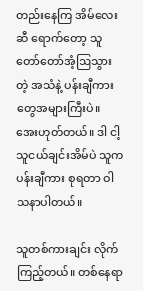တည်းနေကြ အိမ်လေးဆီ ရောက်တော့ သူတော်တော်အံ့ဩသွားတဲ့ အသံနဲ့ ပန်းချီကားတွေအများကြီးပဲ။ အေးဟုတ်တယ်။ ဒါ ငါ့သူငယ်ချင်းအိမ်ပဲ သူက ပန်းချီကား စုရတာ ဝါသနာပါတယ်။

သူတစ်ကားချင်း လိုက်ကြည့်တယ်။ တစ်နေရာ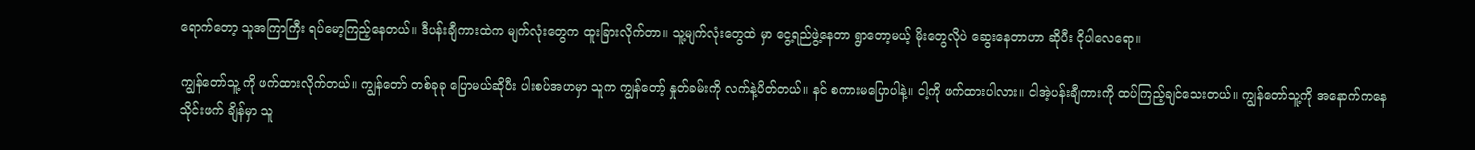ရောက်တော့ သူအကြာကြီး ရပ်မော့‌ကြည့်နေတယ်။ ဒီပန်းချီကားထဲက မျက်လုံးတွေက ထူးခြားလိုက်တာ။ သူ့မျက်လုံးတွေထဲ မှာ ငွေ့ရည်ဖွဲ့နေတာ ရွာတော့မယ့် မိုးတွေလိုပဲ ဆွေးနေတာဟာ ဆိုပီး ငိုပါလေရော။

ကျွန်တော်သူ့ ကို ဖက်ထားလိုက်တယ်။ ကျွန်တော် တစ်ခုခု ပြောမယ်ဆိုပီး ပါးစပ်အဟမှာ သူက ကျွန်တော့် နှုတ်ခမ်းကို လက်နဲ့ပိတ်တယ်။ နင် စကားမပြောပါနဲ့။ ငါ့ကို ဖက်ထားပါလား။ ငါအဲ့ပန်းချီကားကို ထပ်ကြည့်ချင်သေးတယ်။ ကျွန်တော်သူ့ကို အနောက်ကနေ သိုင်းဖက် ချိန်မှာ သူ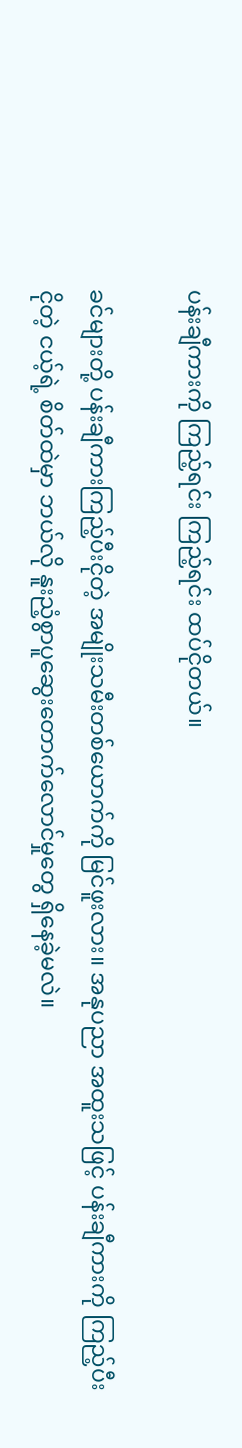ပန်းချီကားကို ကြည့်ရင်း ကြည့်ရင်း ထပ်ငိုတယ်။

ခင်များတို့ ပန်းချီကားကြည့်ပီးငိုတဲ့ အမျိုးသမီးတစ်ယောက်ကို မြင်ဖူးလား။ အနုပညာ အထူးသဖြင့် ပန်းချီကားကို ကြည့်ပီး ငိုတဲ့ ငယ့်ရဲ့ စိတ်ထဲမှာ ဘယ်လို နူးညံ့စွာပူဆွေးတောက်လောင်မှုတွေ ရှိနေခဲ့မလဲ။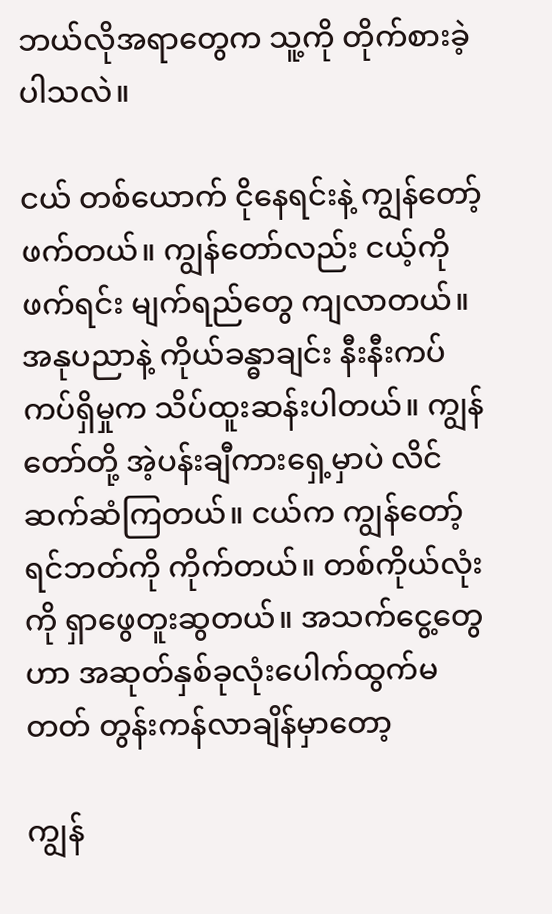ဘယ်လိုအရာတွေက သူ့ကို တိုက်စားခဲ့ပါသလဲ။

ငယ် တစ်ယောက် ငိုနေရင်းနဲ့ ကျွန်တော့် ဖက်တယ်။ ကျွန်တော်လည်း ငယ့်ကို ဖက်ရင်း မျက်ရည်တွေ ကျလာတယ်။ အနုပညာနဲ့ ကိုယ်ခန္ဓာချင်း နီးနီးကပ်ကပ်ရှိမှုက သိပ်ထူးဆန်းပါတယ်။ ကျွန်တော်တို့ အဲ့ပန်းချီကားရှေ့မှာပဲ လိင်ဆက်ဆံကြတယ်။ ငယ်က ကျွန်တော့် ရင်ဘတ်ကို ကိုက်တယ်။ တစ်ကိုယ်လုံးကို ရှာဖွေတူးဆွတယ်။ အသက်ငွေ့တွေဟာ အဆုတ်နှစ်ခုလုံးပေါက်ထွက်မတတ် တွန်းကန်လာချိန်မှာတော့

ကျွန်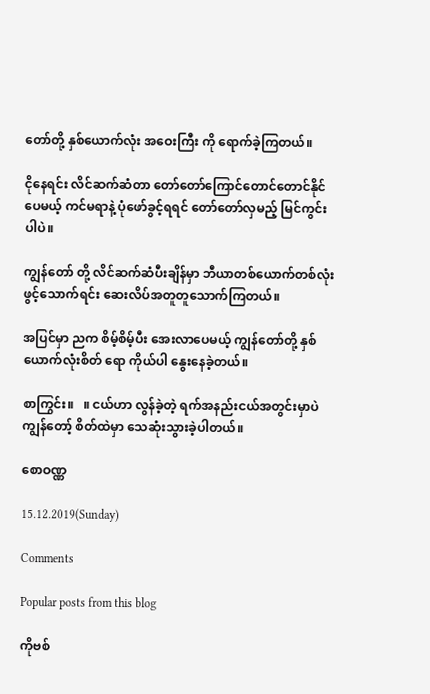တော်တို့ နှစ်ယောက်လုံး အဝေးကြီး ကို ရောက်ခဲ့ကြတယ်။

ငိုနေရင်း လိင်ဆက်ဆံတာ တော်တော်ကြောင်တောင်တောင်နိုင်ပေမယ့် ကင်မရာနဲ့ ပုံဖော်ခွင့်ရရင် တော်တော်လှမည့် မြင်ကွင်းပါပဲ။

ကျွန်တော် တို့ လိင်ဆက်ဆံပီးချိန်မှာ ဘီယာတစ်ယောက်တစ်လုံးဖွင့်သောက်ရင်း ဆေးလိပ်အတူတူသောက်ကြတယ်။

အပြင်မှာ ညက စိမ့်စိမ့်ပီး အေးလာပေမယ့် ကျွန်တော်တို့ နှစ်ယောက်လုံးစိတ်‌ ရော ကိုယ်ပါ နွေးနေခဲ့တယ်။

စာကြွင်း။   ။ ငယ်ဟာ လွန်ခဲ့တဲ့ ရက်အနည်းငယ်အတွင်းမှာပဲ ကျွန်တော့် စိတ်ထဲမှာ သေဆုံးသွားခဲ့ပါတယ်။

စောဝဏ္ဏ

15.12.2019(Sunday)

Comments

Popular posts from this blog

ကိုဗစ်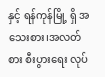နှင့် ရန်ကုန်မြို့ ရှိ အသေးစား၊အလတ်စား စီးပွားရေး လုပ်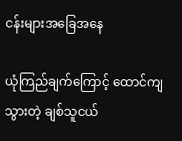ငန်းများအခြေအနေ

ယုံကြည်ချက်ကြောင့် ထောင်ကျသွားတဲ့ ချစ်သူငယ်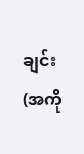ချင်း(အကို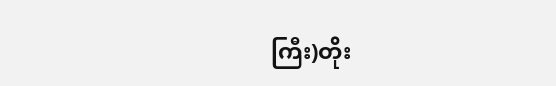ကြီး)တိုး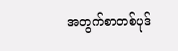အတွက်စာတစ်ပုဒ်